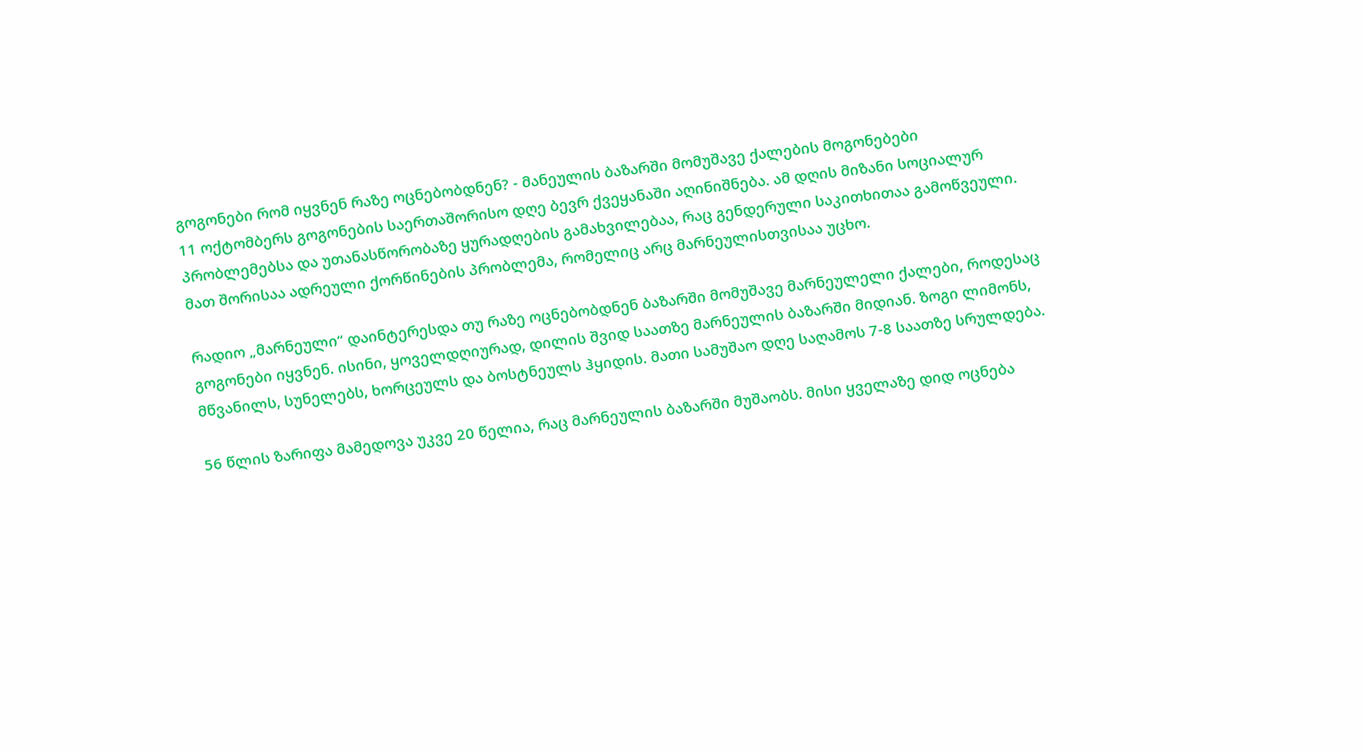გოგონები რომ იყვნენ რაზე ოცნებობდნენ? - მანეულის ბაზარში მომუშავე ქალების მოგონებები
11 ოქტომბერს გოგონების საერთაშორისო დღე ბევრ ქვეყანაში აღინიშნება. ამ დღის მიზანი სოციალურ პრობლემებსა და უთანასწორობაზე ყურადღების გამახვილებაა, რაც გენდერული საკითხითაა გამოწვეული. მათ შორისაა ადრეული ქორწინების პრობლემა, რომელიც არც მარნეულისთვისაა უცხო.

რადიო „მარნეული“ დაინტერესდა თუ რაზე ოცნებობდნენ ბაზარში მომუშავე მარნეულელი ქალები, როდესაც გოგონები იყვნენ. ისინი, ყოველდღიურად, დილის შვიდ საათზე მარნეულის ბაზარში მიდიან. ზოგი ლიმონს, მწვანილს, სუნელებს, ხორცეულს და ბოსტნეულს ჰყიდის. მათი სამუშაო დღე საღამოს 7-8 საათზე სრულდება.

56 წლის ზარიფა მამედოვა უკვე 20 წელია, რაც მარნეულის ბაზარში მუშაობს. მისი ყველაზე დიდ ოცნება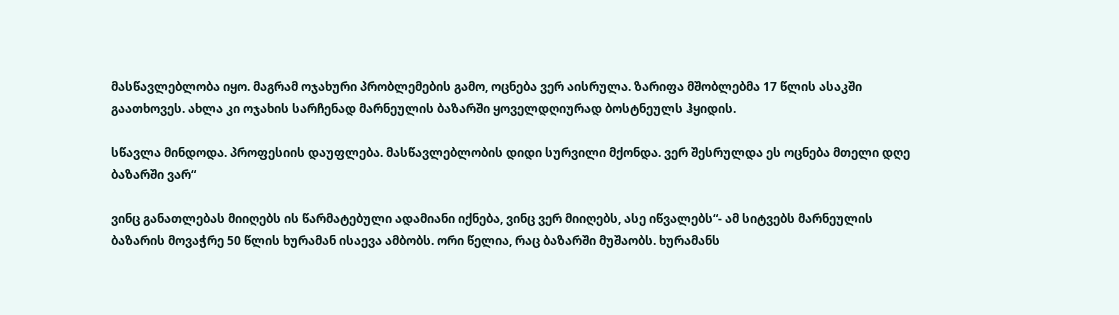მასწავლებლობა იყო. მაგრამ ოჯახური პრობლემების გამო, ოცნება ვერ აისრულა. ზარიფა მშობლებმა 17 წლის ასაკში გაათხოვეს. ახლა კი ოჯახის სარჩენად მარნეულის ბაზარში ყოველდღიურად ბოსტნეულს ჰყიდის.

სწავლა მინდოდა. პროფესიის დაუფლება. მასწავლებლობის დიდი სურვილი მქონდა. ვერ შესრულდა ეს ოცნება მთელი დღე ბაზარში ვარ“

ვინც განათლებას მიიღებს ის წარმატებული ადამიანი იქნება, ვინც ვერ მიიღებს, ასე იწვალებს“- ამ სიტვებს მარნეულის ბაზარის მოვაჭრე 50 წლის ხურამან ისაევა ამბობს. ორი წელია, რაც ბაზარში მუშაობს. ხურამანს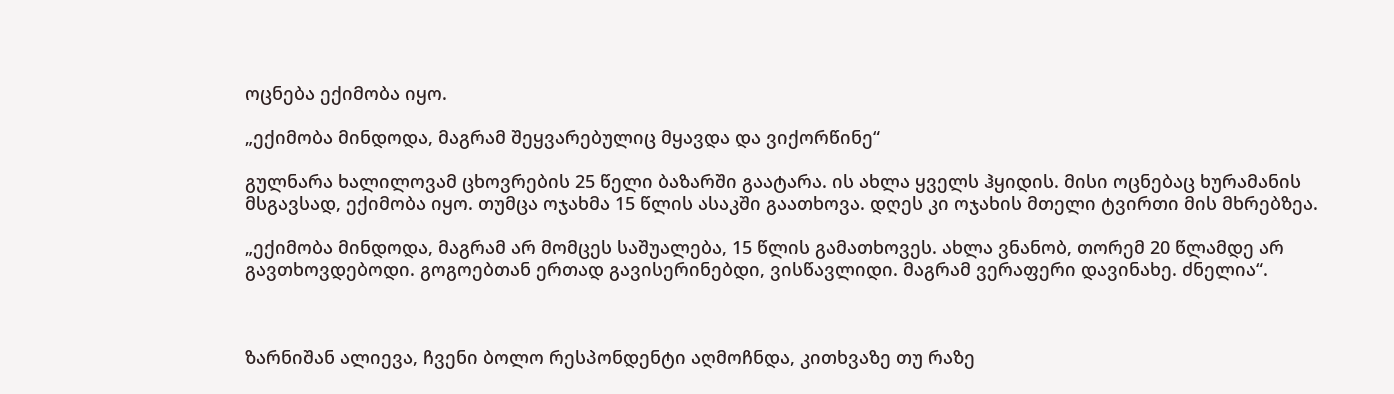ოცნება ექიმობა იყო.

„ექიმობა მინდოდა, მაგრამ შეყვარებულიც მყავდა და ვიქორწინე“

გულნარა ხალილოვამ ცხოვრების 25 წელი ბაზარში გაატარა. ის ახლა ყველს ჰყიდის. მისი ოცნებაც ხურამანის მსგავსად, ექიმობა იყო. თუმცა ოჯახმა 15 წლის ასაკში გაათხოვა. დღეს კი ოჯახის მთელი ტვირთი მის მხრებზეა.

„ექიმობა მინდოდა, მაგრამ არ მომცეს საშუალება, 15 წლის გამათხოვეს. ახლა ვნანობ, თორემ 20 წლამდე არ გავთხოვდებოდი. გოგოებთან ერთად გავისერინებდი, ვისწავლიდი. მაგრამ ვერაფერი დავინახე. ძნელია“.



ზარნიშან ალიევა, ჩვენი ბოლო რესპონდენტი აღმოჩნდა, კითხვაზე თუ რაზე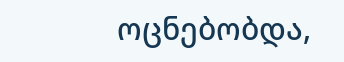ოცნებობდა,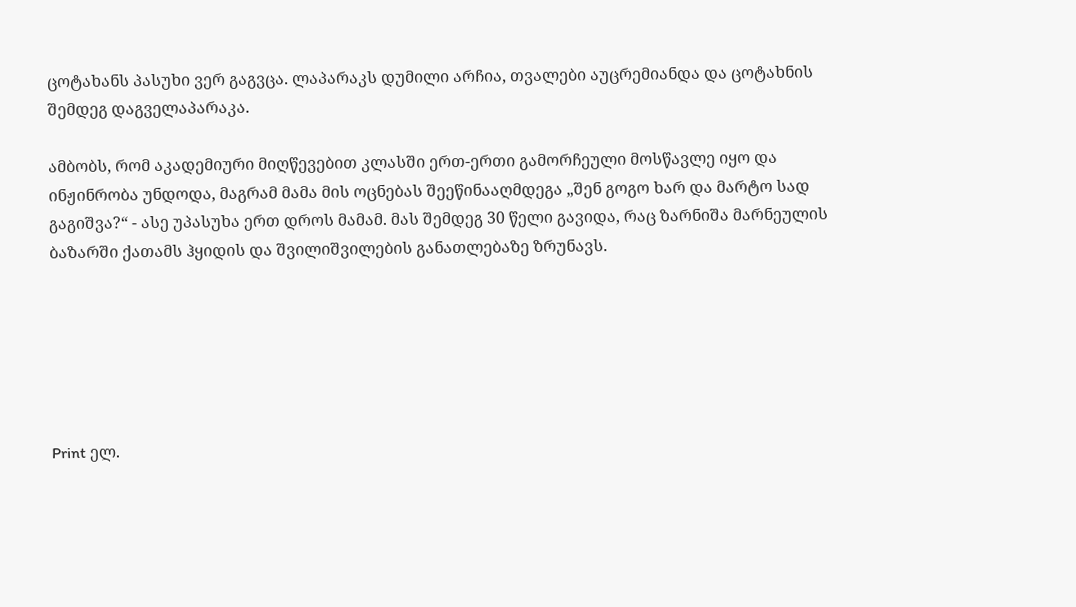ცოტახანს პასუხი ვერ გაგვცა. ლაპარაკს დუმილი არჩია, თვალები აუცრემიანდა და ცოტახნის შემდეგ დაგველაპარაკა.

ამბობს, რომ აკადემიური მიღწევებით კლასში ერთ-ერთი გამორჩეული მოსწავლე იყო და ინჟინრობა უნდოდა, მაგრამ მამა მის ოცნებას შეეწინააღმდეგა „შენ გოგო ხარ და მარტო სად გაგიშვა?“ - ასე უპასუხა ერთ დროს მამამ. მას შემდეგ 30 წელი გავიდა, რაც ზარნიშა მარნეულის ბაზარში ქათამს ჰყიდის და შვილიშვილების განათლებაზე ზრუნავს.






Print ელ.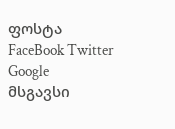ფოსტა
FaceBook Twitter Google
მსგავსი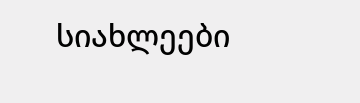სიახლეები